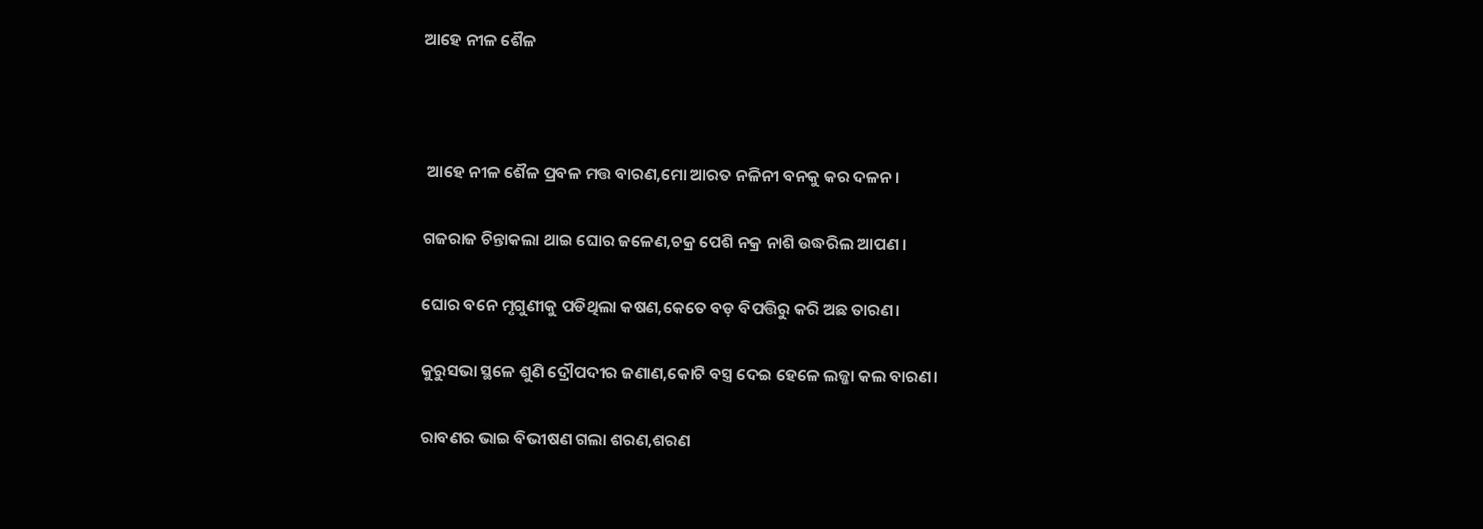ଆହେ ନୀଳ ଶୈଳ



 ଆହେ ନୀଳ ଶୈଳ ପ୍ରବଳ ମତ୍ତ ବାରଣ,ମୋ ଆରତ ନଳିନୀ ବନକୁ କର ଦଳନ ।

ଗଜରାଜ ଚିନ୍ତାକଲା ଥାଇ ଘୋର ଜଳେଣ,ଚକ୍ର ପେଶି ନକ୍ର ନାଶି ଉଦ୍ଧରିଲ ଆପଣ ।

ଘୋର ବନେ ମୃଗୁଣୀକୁ ପଡିଥିଲା କଷଣ,କେତେ ବଡ଼ ବିପତ୍ତିରୁ କରି ଅଛ ତାରଣ।

କୁରୁସଭା ସ୍ଥଳେ ଶୁଣି ଦ୍ରୌପଦୀର ଜଣାଣ,କୋଟି ବସ୍ତ୍ର ଦେଇ ହେଳେ ଲଜ୍ଜା କଲ ବାରଣ।

ରାବଣର ଭାଇ ବିଭୀଷଣ ଗଲା ଶରଣ,ଶରଣ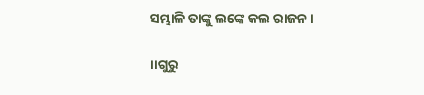ସମ୍ଭାଳି ତାଙ୍କୁ ଲଙ୍କେ କଲ ରାଜନ।

।।ଗୁରୁ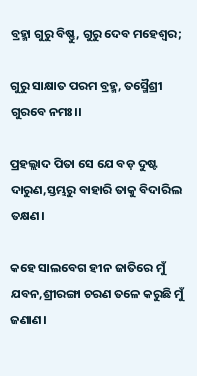ବ୍ରହ୍ମା ଗୁରୁ ବିଷ୍ଣୁ, ଗୁରୁ ଦେବ ମହେଶ୍ୱର;

ଗୁରୁ ସାକ୍ଷାତ ପରମ ବ୍ରହ୍ମ, ତସ୍ମୈଶ୍ରୀ ଗୁରବେ ନମଃ।।

ପ୍ରହଲ୍ଲାଦ ପିତା ସେ ଯେ ବଡ଼ ଦୁଷ୍ଟ ଦାରୁଣ,ସ୍ତମ୍ଭରୁ ବାହାରି ତାକୁ ବିଦାରିଲ ତକ୍ଷଣ।

କହେ ସାଲବେଗ ହୀନ ଜାତିରେ ମୁଁ ଯବନ,ଶ୍ରୀରଙ୍ଗା ଚରଣ ତଳେ କରୁଛି ମୁଁ ଜଣାଣ।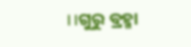।।ଗୁରୁ ବ୍ରହ୍ମା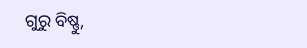ଗୁରୁ ବିଷ୍ଣୁ,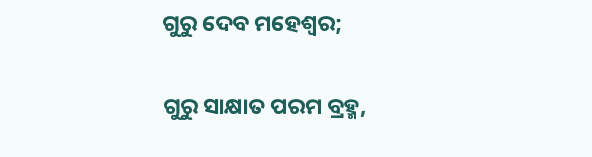ଗୁରୁ ଦେବ ମହେଶ୍ୱର;

ଗୁରୁ ସାକ୍ଷାତ ପରମ ବ୍ରହ୍ମ,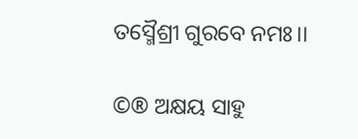ତସ୍ମୈଶ୍ରୀ ଗୁରବେ ନମଃ।।

©® ଅକ୍ଷୟ ସାହୁ